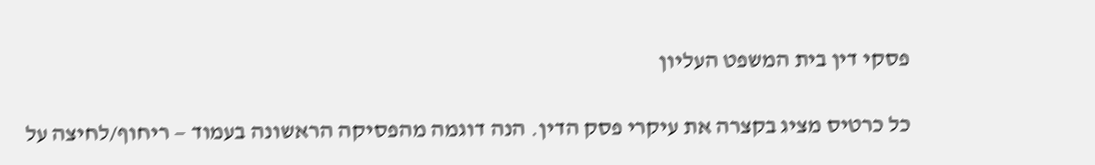פסקי דין בית המשפט העליון

כל כרטיס מציג בקצרה את עיקרי פסק הדין. הנה דוגמה מהפסיקה הראשונה בעמוד — ריחוף/לחיצה על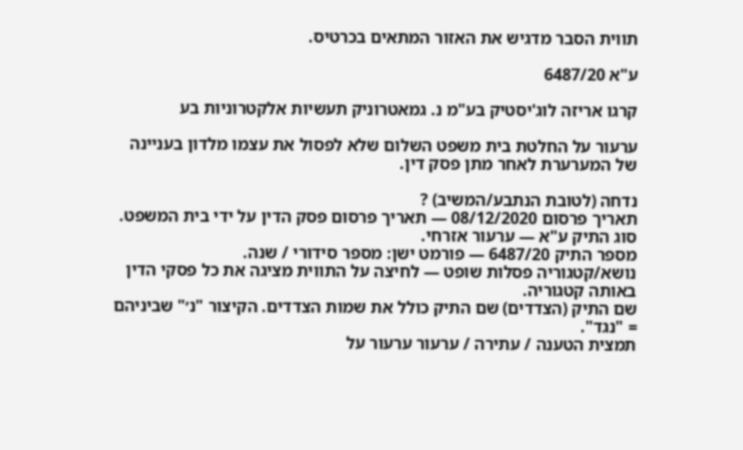תווית הסבר מדגיש את האזור המתאים בכרטיס.

ע"א 6487/20

קרגו אריזה לוג'יסטיק בע"מ נ. גמאטרוניק תעשיות אלקטרוניות בע

ערעור על החלטת בית משפט השלום שלא לפסול את עצמו מלדון בעניינה של המערערת לאחר מתן פסק דין.

נדחה (לטובת הנתבע/המשיב) ?
תאריך פרסום 08/12/2020 — תאריך פרסום פסק הדין על ידי בית המשפט.
סוג התיק ע"א — ערעור אזרחי.
מספר התיק 6487/20 — פורמט ישן: מספר סידורי / שנה.
נושא/קטגוריה פסלות שופט — לחיצה על התווית מציגה את כל פסקי הדין באותה קטגוריה.
שם התיק (הצדדים) שם התיק כולל את שמות הצדדים. הקיצור "נ׳" שביניהם = "נגד".
תמצית הטענה / עתירה / ערעור ערעור על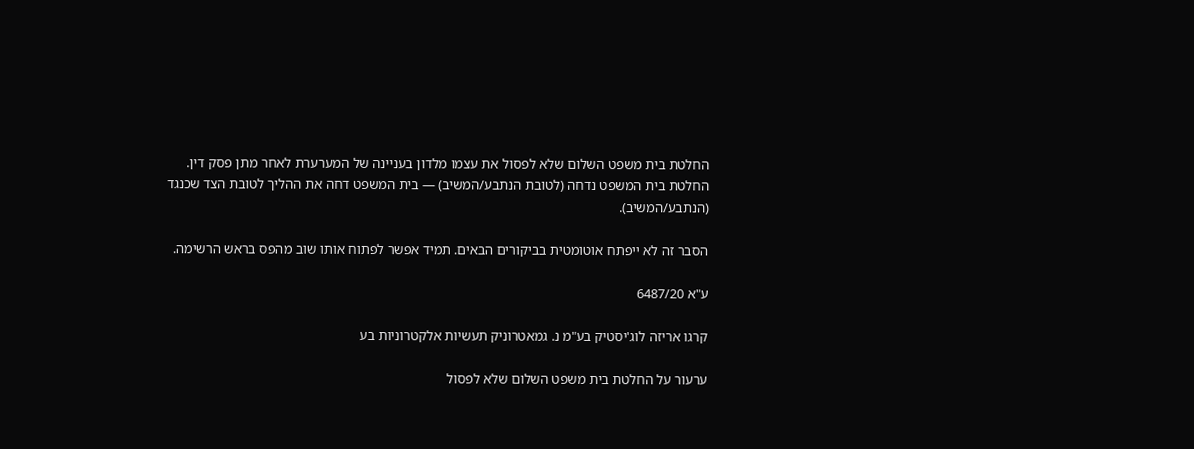החלטת בית משפט השלום שלא לפסול את עצמו מלדון בעניינה של המערערת לאחר מתן פסק דין.
החלטת בית המשפט נדחה (לטובת הנתבע/המשיב) — בית המשפט דחה את ההליך לטובת הצד שכנגד (הנתבע/המשיב).

הסבר זה לא ייפתח אוטומטית בביקורים הבאים. תמיד אפשר לפתוח אותו שוב מהפס בראש הרשימה.

ע"א 6487/20

קרגו אריזה לוג'יסטיק בע"מ נ. גמאטרוניק תעשיות אלקטרוניות בע

ערעור על החלטת בית משפט השלום שלא לפסול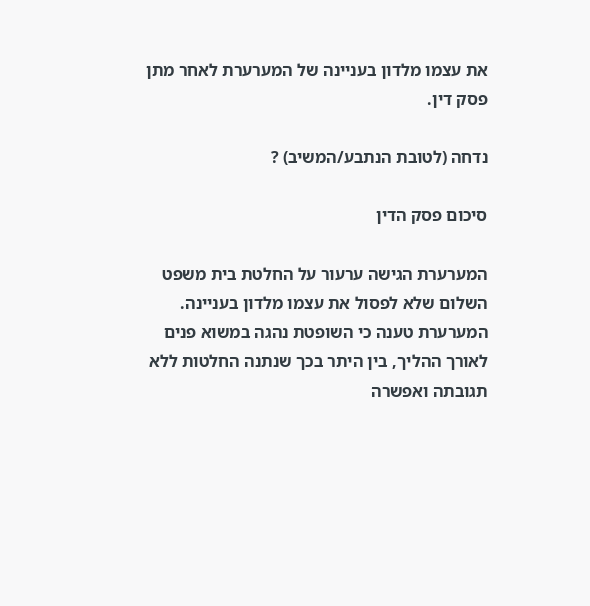את עצמו מלדון בעניינה של המערערת לאחר מתן פסק דין.

נדחה (לטובת הנתבע/המשיב) ?

סיכום פסק הדין

המערערת הגישה ערעור על החלטת בית משפט השלום שלא לפסול את עצמו מלדון בעניינה. המערערת טענה כי השופטת נהגה במשוא פנים לאורך ההליך, בין היתר בכך שנתנה החלטות ללא תגובתה ואפשרה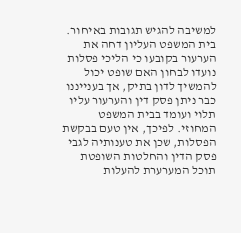למשיבה להגיש תגובות באיחור. בית המשפט העליון דחה את הערעור בקובעו כי הליכי פסלות נועדו לבחון האם שופט יכול להמשיך לדון בתיק, אך בענייננו כבר ניתן פסק דין והערעור עליו תלוי ועומד בבית המשפט המחוזי. לפיכך, אין טעם בבקשת הפסלות, שכן את טענותיה לגבי פסק הדין והחלטות השופטת תוכל המערערת להעלות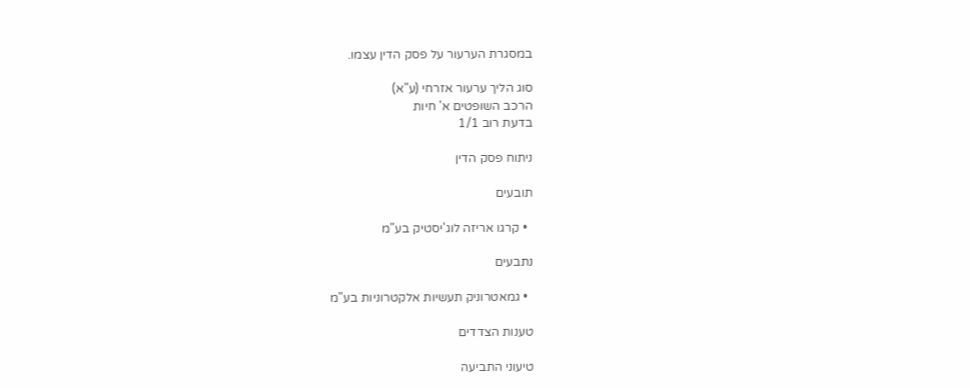במסגרת הערעור על פסק הדין עצמו.

סוג הליך ערעור אזרחי (ע"א)
הרכב השופטים א' חיות
בדעת רוב 1/1

ניתוח פסק הדין

תובעים

  • קרגו אריזה לוג'יסטיק בע"מ

נתבעים

  • גמאטרוניק תעשיות אלקטרוניות בע"מ

טענות הצדדים

טיעוני התביעה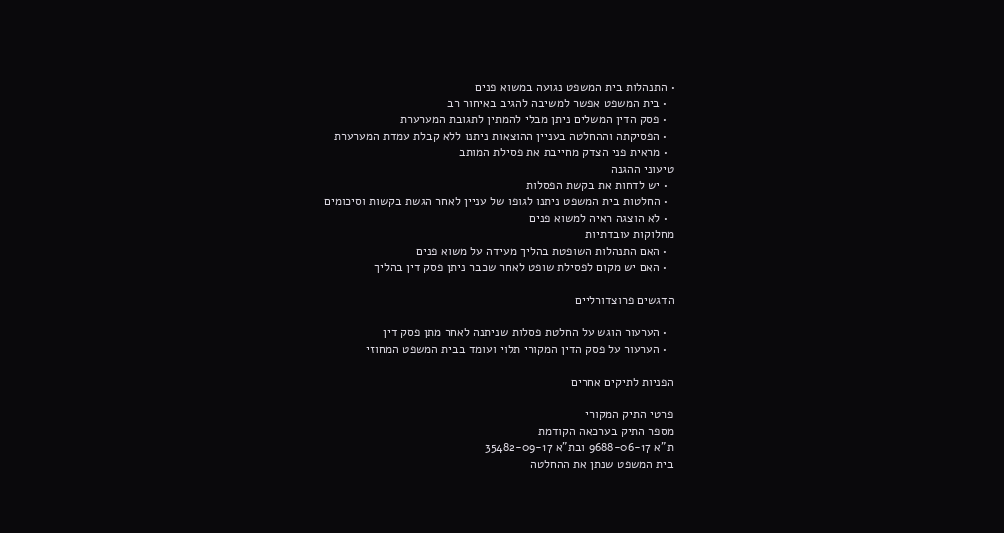• התנהלות בית המשפט נגועה במשוא פנים
  • בית המשפט אפשר למשיבה להגיב באיחור רב
  • פסק הדין המשלים ניתן מבלי להמתין לתגובת המערערת
  • הפסיקתה וההחלטה בעניין ההוצאות ניתנו ללא קבלת עמדת המערערת
  • מראית פני הצדק מחייבת את פסילת המותב
טיעוני ההגנה
  • יש לדחות את בקשת הפסלות
  • החלטות בית המשפט ניתנו לגופו של עניין לאחר הגשת בקשות וסיכומים
  • לא הוצגה ראיה למשוא פנים
מחלוקות עובדתיות
  • האם התנהלות השופטת בהליך מעידה על משוא פנים
  • האם יש מקום לפסילת שופט לאחר שכבר ניתן פסק דין בהליך

הדגשים פרוצדורליים

  • הערעור הוגש על החלטת פסלות שניתנה לאחר מתן פסק דין
  • הערעור על פסק הדין המקורי תלוי ועומד בבית המשפט המחוזי

הפניות לתיקים אחרים

פרטי התיק המקורי
מספר התיק בערכאה הקודמת
ת"א 9688-06-17 ובת"א 35482-09-17
בית המשפט שנתן את ההחלטה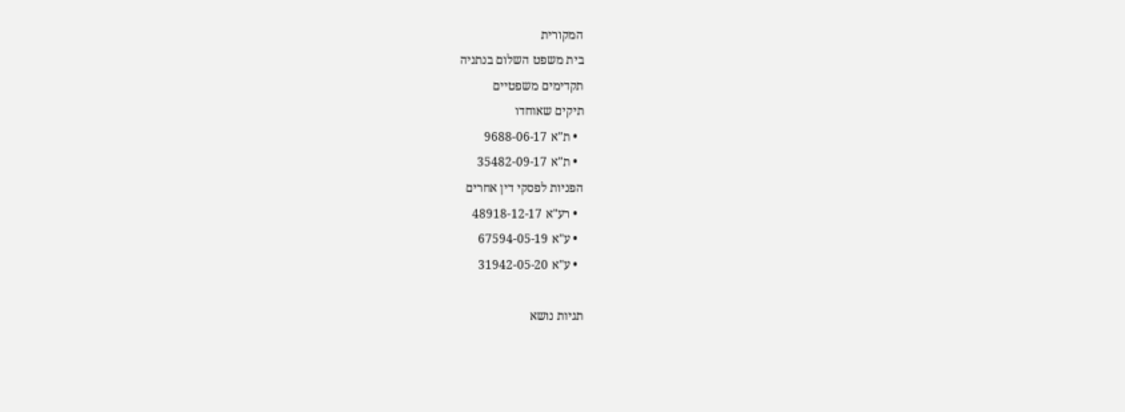המקורית
בית משפט השלום בנתניה
תקדימים משפטיים
תיקים שאוחדו
  • ת"א 9688-06-17
  • ת"א 35482-09-17
הפניות לפסקי דין אחרים
  • רע"א 48918-12-17
  • ע"א 67594-05-19
  • ע"א 31942-05-20

תגיות נושא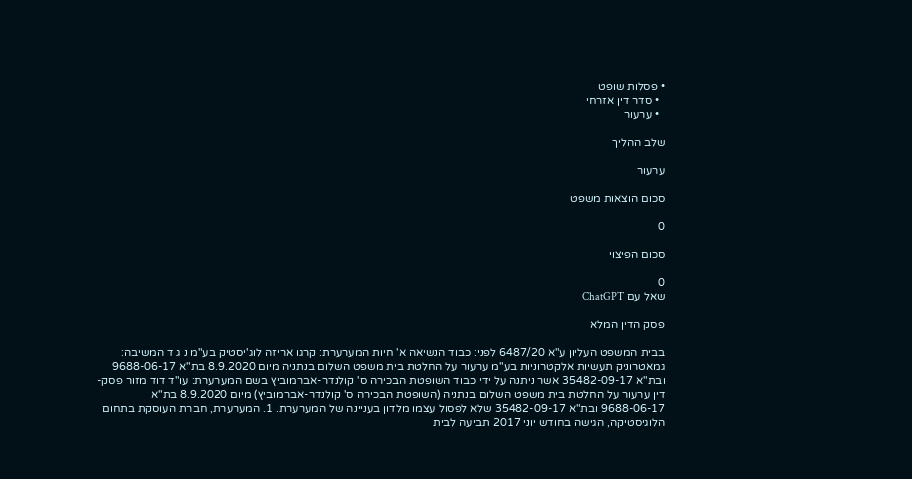• פסלות שופט
  • סדר דין אזרחי
  • ערעור

שלב ההליך

ערעור

סכום הוצאות משפט

0

סכום הפיצוי

0
שאל עם ChatGPT

פסק הדין המלא

בבית המשפט העליון ע"א 6487/20 לפני: כבוד הנשיאה א' חיות המערערת: קרגו אריזה לוג'יסטיק בע"מ נ ג ד המשיבה: גמאטרוניק תעשיות אלקטרוניות בע"מ ערעור על החלטת בית משפט השלום בנתניה מיום 8.9.2020 בת"א 9688-06-17 ובת"א 35482-09-17 אשר ניתנה על ידי כבוד השופטת הבכירה ס' קולנדר-אברמוביץ בשם המערערת: עו"ד דוד מזור פסק-דין ערעור על החלטת בית משפט השלום בנתניה (השופטת הבכירה ס' קולנדר-אברמוביץ) מיום 8.9.2020 בת"א 9688-06-17 ובת"א 35482-09-17 שלא לפסול עצמו מלדון בעניינה של המערערת. 1. המערערת, חברת העוסקת בתחום הלוגיסטיקה, הגישה בחודש יוני 2017 תביעה לבית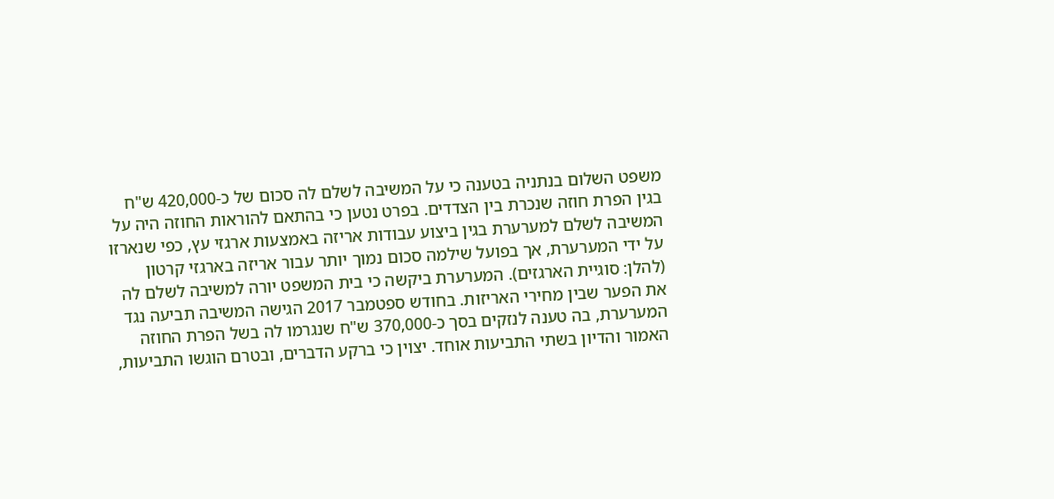משפט השלום בנתניה בטענה כי על המשיבה לשלם לה סכום של כ-420,000 ש"ח בגין הפרת חוזה שנכרת בין הצדדים. בפרט נטען כי בהתאם להוראות החוזה היה על המשיבה לשלם למערערת בגין ביצוע עבודות אריזה באמצעות ארגזי עץ, כפי שנארזו על ידי המערערת, אך בפועל שילמה סכום נמוך יותר עבור אריזה בארגזי קרטון (להלן: סוגיית הארגזים). המערערת ביקשה כי בית המשפט יורה למשיבה לשלם לה את הפער שבין מחירי האריזות. בחודש ספטמבר 2017 הגישה המשיבה תביעה נגד המערערת, בה טענה לנזקים בסך כ-370,000 ש"ח שנגרמו לה בשל הפרת החוזה האמור והדיון בשתי התביעות אוחד. יצוין כי ברקע הדברים, ובטרם הוגשו התביעות,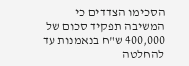הסכימו הצדדים כי המשיבה תפקיד סכום של 400,000 ש"ח בנאמנות עד להחלטה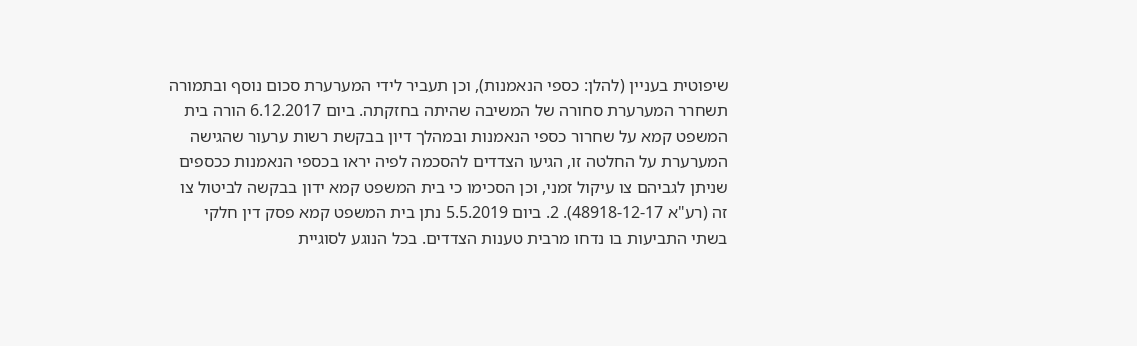שיפוטית בעניין (להלן: כספי הנאמנות), וכן תעביר לידי המערערת סכום נוסף ובתמורה תשחרר המערערת סחורה של המשיבה שהיתה בחזקתה. ביום 6.12.2017 הורה בית המשפט קמא על שחרור כספי הנאמנות ובמהלך דיון בבקשת רשות ערעור שהגישה המערערת על החלטה זו, הגיעו הצדדים להסכמה לפיה יראו בכספי הנאמנות ככספים שניתן לגביהם צו עיקול זמני, וכן הסכימו כי בית המשפט קמא ידון בבקשה לביטול צו זה (רע"א 48918-12-17). 2. ביום 5.5.2019 נתן בית המשפט קמא פסק דין חלקי בשתי התביעות בו נדחו מרבית טענות הצדדים. בכל הנוגע לסוגיית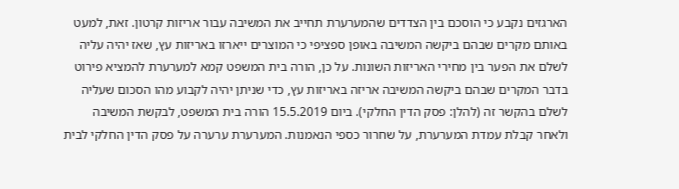הארגזים נקבע כי הוסכם בין הצדדים שהמערערת תחייב את המשיבה עבור אריזות קרטון. זאת, למעט באותם מקרים שבהם ביקשה המשיבה באופן ספציפי כי המוצרים ייארזו באריזות עץ, שאז יהיה עליה לשלם את הפער בין מחירי האריזות השונות. על כן, הורה בית המשפט קמא למערערת להמציא פירוט בדבר המקרים שבהם ביקשה המשיבה אריזה באריזות עץ, כדי שניתן יהיה לקבוע מהו הסכום שעליה לשלם בהקשר זה (להלן: פסק הדין החלקי). ביום 15.5.2019 הורה בית המשפט, לבקשת המשיבה ולאחר קבלת עמדת המערערת, על שחרור כספי הנאמנות. המערערת ערערה על פסק הדין החלקי לבית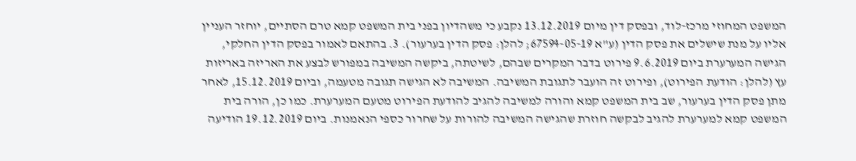המשפט המחוזי מרכז-לוד, ובפסק דין מיום 13.12.2019 נקבע כי משהדיון בפני בית המשפט קמא טרם הסתיים, יוחזר העניין אליו על מנת שישלים את פסק הדין (ע"א 67594-05-19; להלן: פסק הדין בערעור). 3. בהתאם לאמור בפסק הדין החלקי, הגישה המערערת ביום 9.6.2019 פירוט בדבר המקרים שבהם, לשיטתה, ביקשה המשיבה במפורש לבצע את האריזה באריזות עץ (להלן: הודעת הפירוט), ופירוט זה הועבר לתגובת המשיבה. המשיבה לא הגישה תגובה מטעמה, וביום 15.12.2019, לאחר מתן פסק הדין בערעור, שב בית המשפט קמא והורה למשיבה להגיב להודעת הפירוט מטעם המערערת. כמו כן, הורה בית המשפט קמא למערערת להגיב לבקשה חוזרת שהגישה המשיבה להורות על שחרור כספי הנאמנות. ביום 19.12.2019 הודיעה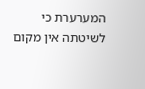המערערת כי לשיטתה אין מקום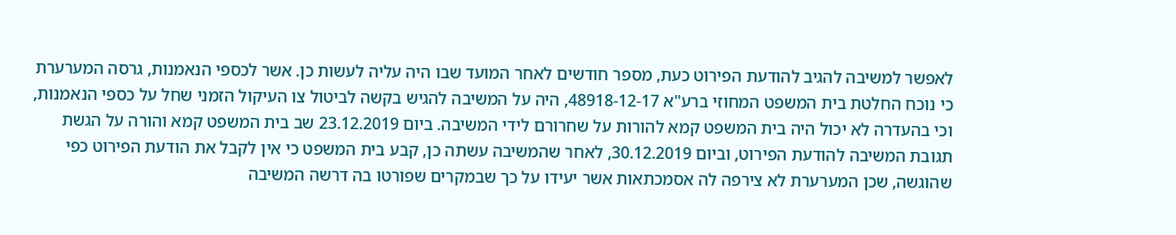לאפשר למשיבה להגיב להודעת הפירוט כעת, מספר חודשים לאחר המועד שבו היה עליה לעשות כן. אשר לכספי הנאמנות, גרסה המערערת כי נוכח החלטת בית המשפט המחוזי ברע"א 48918-12-17, היה על המשיבה להגיש בקשה לביטול צו העיקול הזמני שחל על כספי הנאמנות, וכי בהעדרה לא יכול היה בית המשפט קמא להורות על שחרורם לידי המשיבה. ביום 23.12.2019 שב בית המשפט קמא והורה על הגשת תגובת המשיבה להודעת הפירוט, וביום 30.12.2019, לאחר שהמשיבה עשתה כן, קבע בית המשפט כי אין לקבל את הודעת הפירוט כפי שהוגשה, שכן המערערת לא צירפה לה אסמכתאות אשר יעידו על כך שבמקרים שפורטו בה דרשה המשיבה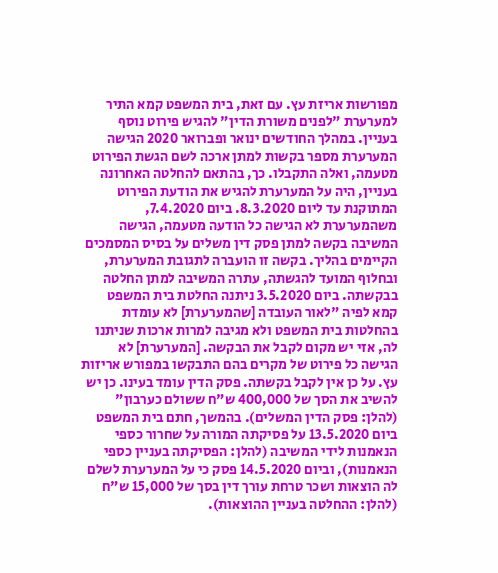מפורשות אריזת עץ. עם זאת, בית המשפט קמא התיר למערערת "לפנים משורת הדין" להגיש פירוט נוסף בעניין. במהלך החודשים ינואר ופברואר 2020 הגישה המערערת מספר בקשות למתן ארכה לשם הגשת הפירוט מטעמה, ואלה התקבלו. כך, בהתאם להחלטה האחרונה בעניין, היה על המערערת להגיש את הודעת הפירוט המתוקנת עד ליום 8.3.2020. ביום 7.4.2020, משהמערערת לא הגישה כל הודעה מטעמה, הגישה המשיבה בקשה למתן פסק דין משלים על בסיס המסמכים הקיימים בהליך. בקשה זו הועברה לתגובת המערערת, ובחלוף המועד להגשתה, עתרה המשיבה למתן החלטה בבקשתה. ביום 3.5.2020 ניתנה החלטת בית המשפט קמא לפיה "לאור העובדה [שהמערערת] לא עומדת בהחלטות בית המשפט ולא מגיבה למרות ארכות שניתנו לה, אזי יש מקום לקבל את הבקשה. [המערערת] לא הגישה כל פירוט של מקרים בהם התבקשו במפורש אריזות עץ. על כן אין לקבל בקשתה. פסק הדין עומד בעינו. כן יש להשיב את הסך של 400,000 ש"ח ששולם כערבון" (להלן: פסק הדין המשלים). בהמשך, חתם בית המשפט ביום 13.5.2020 על פסיקתה המורה על שחרור כספי הנאמנות לידי המשיבה (להלן: הפסיקתה בעניין כספי הנאמנות), וביום 14.5.2020 פסק כי על המערערת לשלם לה הוצאות ושכר טרחת עורך דין בסך של 15,000 ש"ח (להלן: ההחלטה בעניין ההוצאות).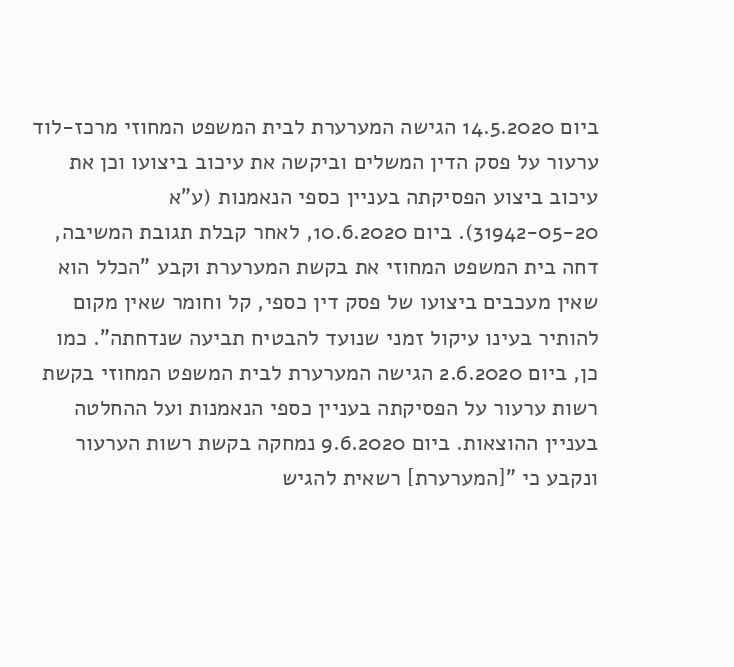ביום 14.5.2020 הגישה המערערת לבית המשפט המחוזי מרכז-לוד ערעור על פסק הדין המשלים וביקשה את עיכוב ביצועו וכן את עיכוב ביצוע הפסיקתה בעניין כספי הנאמנות (ע"א 31942-05-20). ביום 10.6.2020, לאחר קבלת תגובת המשיבה, דחה בית המשפט המחוזי את בקשת המערערת וקבע "הכלל הוא שאין מעכבים ביצועו של פסק דין כספי, קל וחומר שאין מקום להותיר בעינו עיקול זמני שנועד להבטיח תביעה שנדחתה". כמו כן, ביום 2.6.2020 הגישה המערערת לבית המשפט המחוזי בקשת רשות ערעור על הפסיקתה בעניין כספי הנאמנות ועל ההחלטה בעניין ההוצאות. ביום 9.6.2020 נמחקה בקשת רשות הערעור ונקבע כי "[המערערת] רשאית להגיש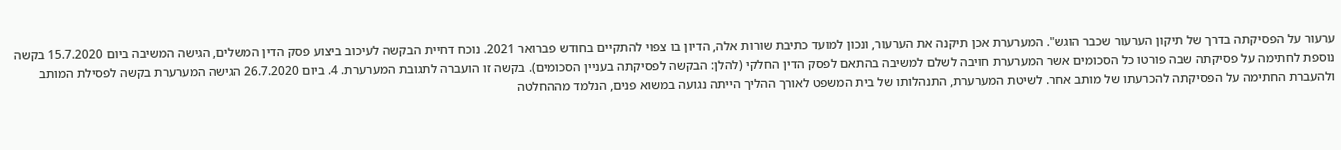ערעור על הפסיקתה בדרך של תיקון הערעור שכבר הוגש". המערערת אכן תיקנה את הערעור, ונכון למועד כתיבת שורות אלה, הדיון בו צפוי להתקיים בחודש פברואר 2021. נוכח דחיית הבקשה לעיכוב ביצוע פסק הדין המשלים, הגישה המשיבה ביום 15.7.2020 בקשה נוספת לחתימה על פסיקתה שבה פורטו כל הסכומים אשר המערערת חויבה לשלם למשיבה בהתאם לפסק הדין החלקי (להלן: הבקשה לפסיקתה בעניין הסכומים). בקשה זו הועברה לתגובת המערערת. 4. ביום 26.7.2020 הגישה המערערת בקשה לפסילת המותב ולהעברת החתימה על הפסיקתה להכרעתו של מותב אחר. לשיטת המערערת, התנהלותו של בית המשפט לאורך ההליך הייתה נגועה במשוא פנים, הנלמד מההחלטה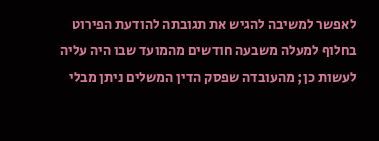לאפשר למשיבה להגיש את תגובתה להודעת הפירוט בחלוף למעלה משבעה חודשים מהמועד שבו היה עליה לעשות כן; מהעובדה שפסק הדין המשלים ניתן מבלי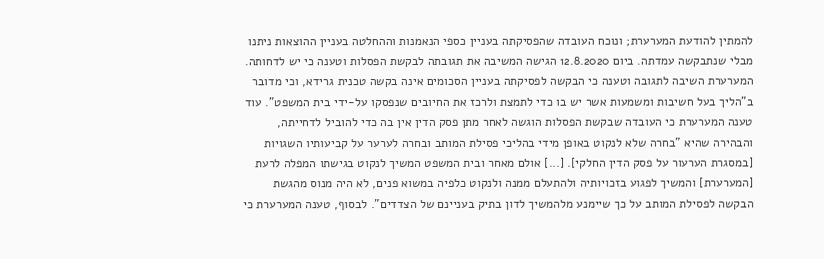להמתין להודעת המערערת; ונוכח העובדה שהפסיקתה בעניין כספי הנאמנות וההחלטה בעניין ההוצאות ניתנו מבלי שנתבקשה עמדתה. ביום 12.8.2020 הגישה המשיבה את תגובתה לבקשת הפסלות וטענה כי יש לדחותה. המערערת השיבה לתגובה וטענה כי הבקשה לפסיקתה בעניין הסכומים אינה בקשה טכנית גרידא, וכי מדובר ב"הליך בעל חשיבות ומשמעות אשר יש בו כדי לתמצת ולרכז את החיובים שנפסקו על-ידי בית המשפט". עוד טענה המערערת כי העובדה שבקשת הפסלות הוגשה לאחר מתן פסק הדין אין בה כדי להוביל לדחייתה, והבהירה שהיא "בחרה שלא לנקוט באופן מידי בהליכי פסילת המותב ובחרה לערער על קביעותיו השגויות [במסגרת הערעור על פסק הדין החלקי]. [...] אולם מאחר ובית המשפט המשיך לנקוט בגישתו המפלה לרעת [המערערת] והמשיך לפגוע בזכויותיה ולהתעלם ממנה ולנקוט כלפיה במשוא פנים, לא היה מנוס מהגשת הבקשה לפסילת המותב על כך שיימנע מלהמשיך לדון בתיק בעניינם של הצדדים". לבסוף, טענה המערערת כי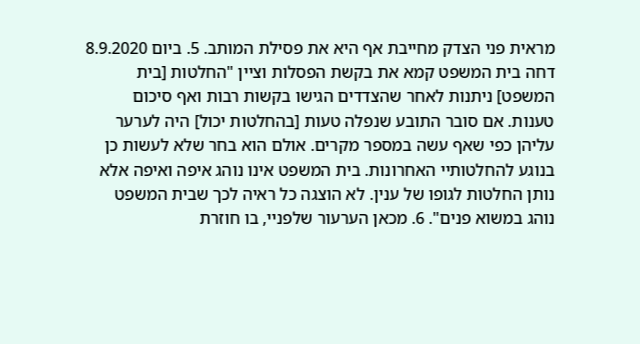מראית פני הצדק מחייבת אף היא את פסילת המותב. 5. ביום 8.9.2020 דחה בית המשפט קמא את בקשת הפסלות וציין "החלטות [בית המשפט] ניתנות לאחר שהצדדים הגישו בקשות רבות ואף סיכום טענות. אם סובר התובע שנפלה טעות [בהחלטות יכול] היה לערער עליהן כפי שאף עשה במספר מקרים. אולם הוא בחר שלא לעשות כן בנוגע להחלטותיי האחרונות. בית המשפט אינו נוהג איפה ואיפה אלא נותן החלטות לגופו של ענין. לא הוצגה כל ראיה לכך שבית המשפט נוהג במשוא פנים". 6. מכאן הערעור שלפניי, בו חוזרת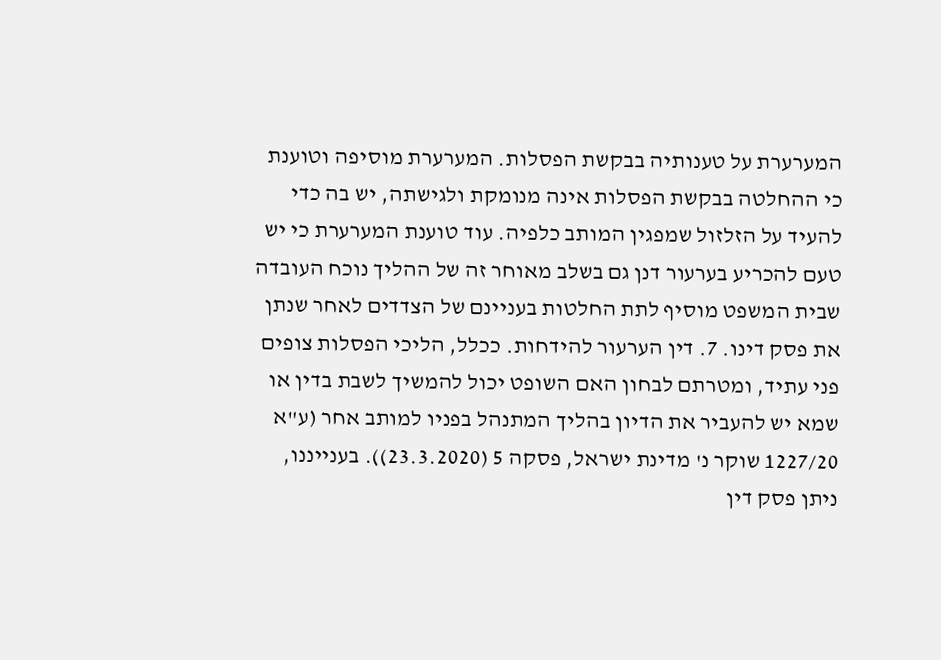המערערת על טענותיה בבקשת הפסלות. המערערת מוסיפה וטוענת כי ההחלטה בבקשת הפסלות אינה מנומקת ולגישתה, יש בה כדי להעיד על הזלזול שמפגין המותב כלפיה. עוד טוענת המערערת כי יש טעם להכריע בערעור דנן גם בשלב מאוחר זה של ההליך נוכח העובדה שבית המשפט מוסיף לתת החלטות בעניינם של הצדדים לאחר שנתן את פסק דינו. 7. דין הערעור להידחות. ככלל, הליכי הפסלות צופים פני עתיד, ומטרתם לבחון האם השופט יכול להמשיך לשבת בדין או שמא יש להעביר את הדיון בהליך המתנהל בפניו למותב אחר (ע"א 1227/20 שוקר נ' מדינת ישראל, פסקה 5 (23.3.2020)). בענייננו, ניתן פסק דין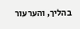בהליך, והערעור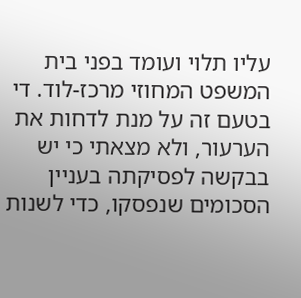עליו תלוי ועומד בפני בית המשפט המחוזי מרכז-לוד. די בטעם זה על מנת לדחות את הערעור, ולא מצאתי כי יש בבקשה לפסיקתה בעניין הסכומים שנפסקו, כדי לשנות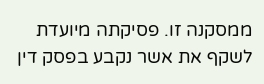ממסקנה זו. פסיקתה מיועדת לשקף את אשר נקבע בפסק דין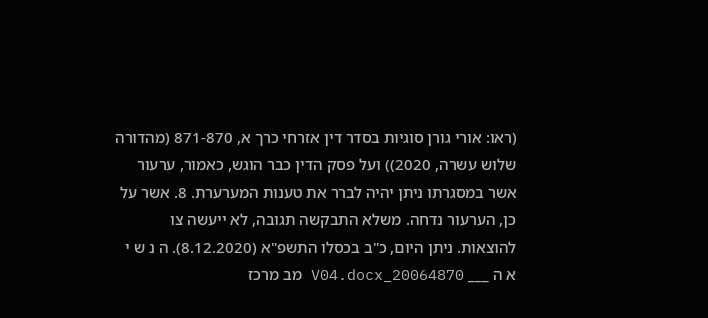(ראו: אורי גורן סוגיות בסדר דין אזרחי כרך א, 871-870 (מהדורה שלוש עשרה, 2020)) ועל פסק הדין כבר הוגש, כאמור, ערעור אשר במסגרתו ניתן יהיה לברר את טענות המערערת. 8. אשר על כן, הערעור נדחה. משלא התבקשה תגובה, לא ייעשה צו להוצאות. ניתן היום, כ"ב בכסלו התשפ"א (8.12.2020). ה נ ש י א ה ___ 20064870_V04.docx מב מרכז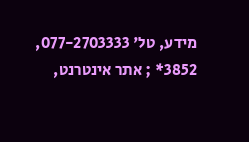מידע, טל' 077-2703333, 3852* ; אתר אינטרנט,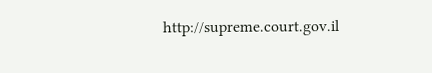http://supreme.court.gov.il